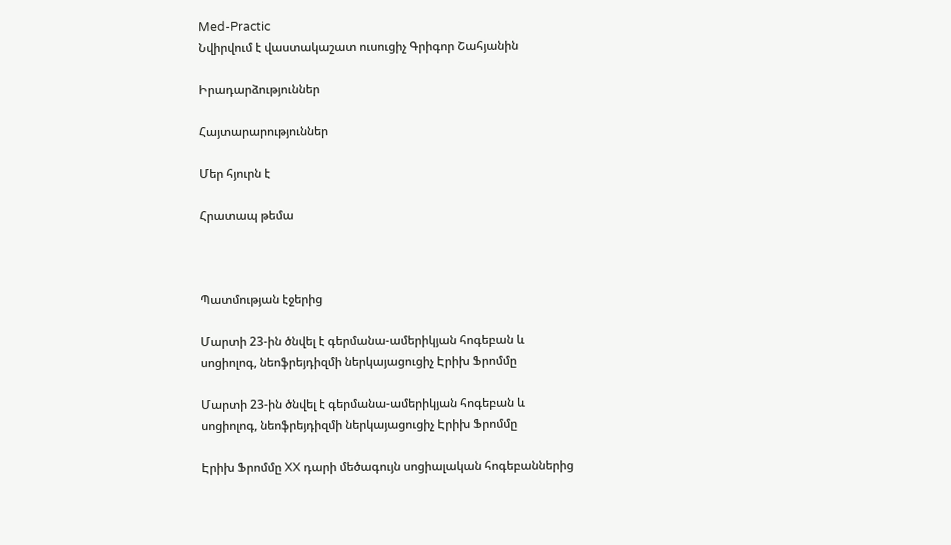Med-Practic
Նվիրվում է վաստակաշատ ուսուցիչ Գրիգոր Շահյանին

Իրադարձություններ

Հայտարարություններ

Մեր հյուրն է

Հրատապ թեմա



Պատմության էջերից

Մարտի 23-ին ծնվել է գերմանա-ամերիկյան հոգեբան և սոցիոլոգ, նեոֆրեյդիզմի ներկայացուցիչ Էրիխ Ֆրոմմը

Մարտի 23-ին ծնվել է գերմանա-ամերիկյան հոգեբան և սոցիոլոգ, նեոֆրեյդիզմի ներկայացուցիչ Էրիխ Ֆրոմմը

Էրիխ Ֆրոմմը XX դարի մեծագույն սոցիալական հոգեբաններից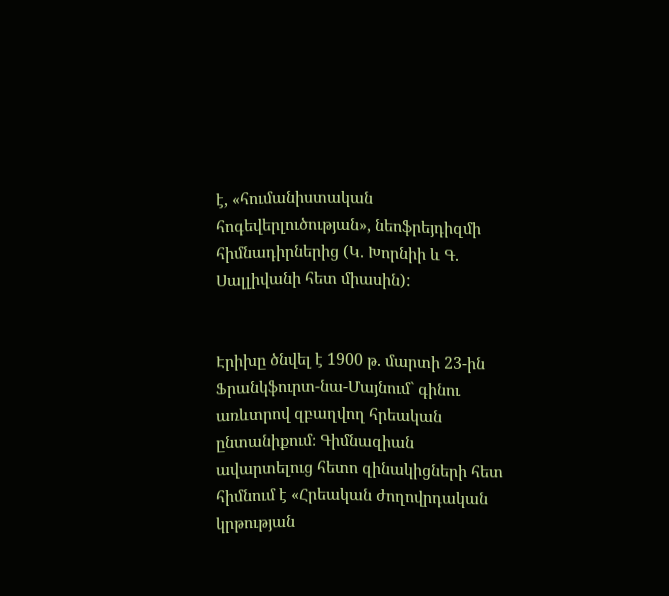է, «հումանիստական հոգեվերլուծության», նեոֆրեյդիզմի հիմնադիրներից (Կ. Խորնիի և Գ. Սալլիվանի հետ միասին):


Էրիխը ծնվել է 1900 թ. մարտի 23-ին Ֆրանկֆուրտ-նա-Մայնում` գինու առևտրով զբաղվող հրեական ընտանիքում։ Գիմնազիան ավարտելուց հետո զինակիցների հետ հիմնում է «Հրեական ժողովրդական կրթության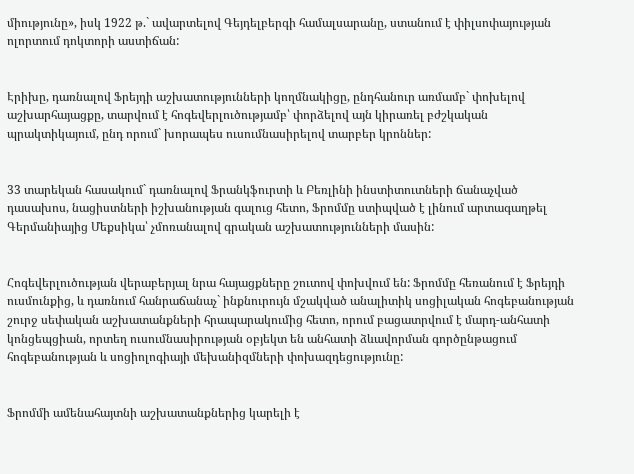միությունը», իսկ 1922 թ.` ավարտելով Գեյդելբերգի համալսարանը, ստանում է փիլսոփայության ոլորտում դոկտորի աստիճան:


Էրիխը, դառնալով Ֆրեյդի աշխատությունների կողմնակիցը, ընդհանուր առմամբ` փոխելով աշխարհայացքը, տարվում է հոգեվերլուծությամբ՝ փորձելով այն կիրառել բժշկական պրակտիկայում, ընդ որում` խորապես ուսումնասիրելով տարբեր կրոններ:


33 տարեկան հասակում` դառնալով Ֆրանկֆուրտի և Բեռլինի ինստիտուտների ճանաչված դասախոս, նացիստների իշխանության գալուց հետո, Ֆրոմմը ստիպված է լինում արտագաղթել Գերմանիայից Մեքսիկա՝ չմոռանալով գրական աշխատությունների մասին:


Հոգեվերլուծության վերաբերյալ նրա հայացքները շուտով փոխվում են: Ֆրոմմը հեռանում է Ֆրեյդի ուսմունքից, և դառնում հանրաճանաչ` ինքնուրույն մշակված անալիտիկ սոցիլական հոգեբանության շուրջ սեփական աշխատանքների հրապարակումից հետո, որում բացատրվում է մարդ-անհատի կոնցեպցիան, որտեղ ուսումնասիրության օբյեկտ են անհատի ձևավորման գործընթացում հոգեբանության և սոցիոլոգիայի մեխանիզմների փոխազդեցությունը:


Ֆրոմմի ամենահայտնի աշխատանքներից կարելի է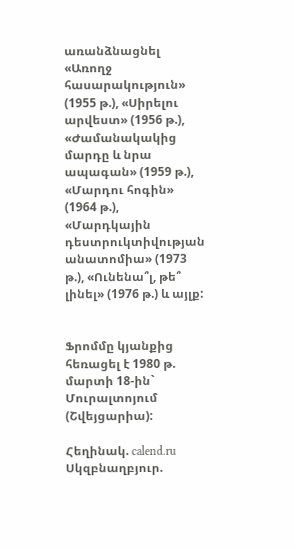առանձնացնել «Առողջ հասարակություն» (1955 թ.), «Սիրելու արվեստ» (1956 թ.), «Ժամանակակից մարդը և նրա ապագան» (1959 թ.), «Մարդու հոգին» (1964 թ.), «Մարդկային դեստրուկտիվության անատոմիա» (1973 թ.), «Ունենա՞լ, թե՞ լինել» (1976 թ.) և այլք:


Ֆրոմմը կյանքից հեռացել է 1980 թ. մարտի 18-ին` Մուրալտոյում (Շվեյցարիա):

Հեղինակ. calend.ru
Սկզբնաղբյուր.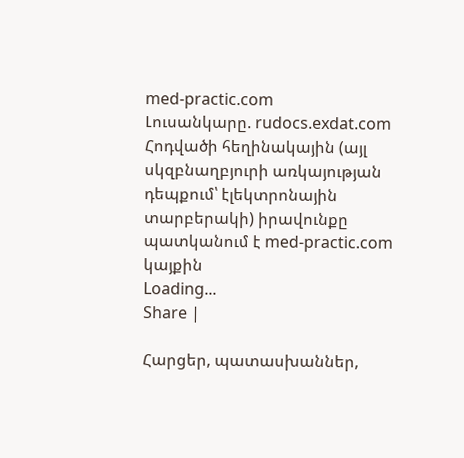med-practic.com
Լուսանկարը. rudocs.exdat.com
Հոդվածի հեղինակային (այլ սկզբնաղբյուրի առկայության դեպքում՝ էլեկտրոնային տարբերակի) իրավունքը պատկանում է med-practic.com կայքին
Loading...
Share |

Հարցեր, պատասխաններ,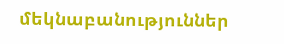մեկնաբանություններ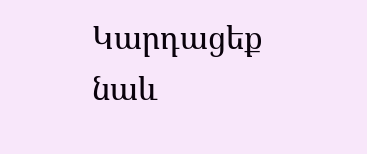Կարդացեք նաև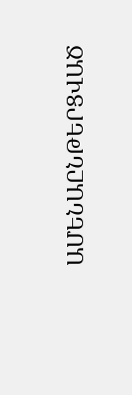ԱՄԵՆԱԸՆԹԵՐՑՎԱԾ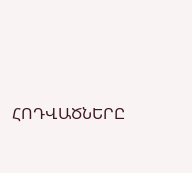ՀՈԴՎԱԾՆԵՐԸ